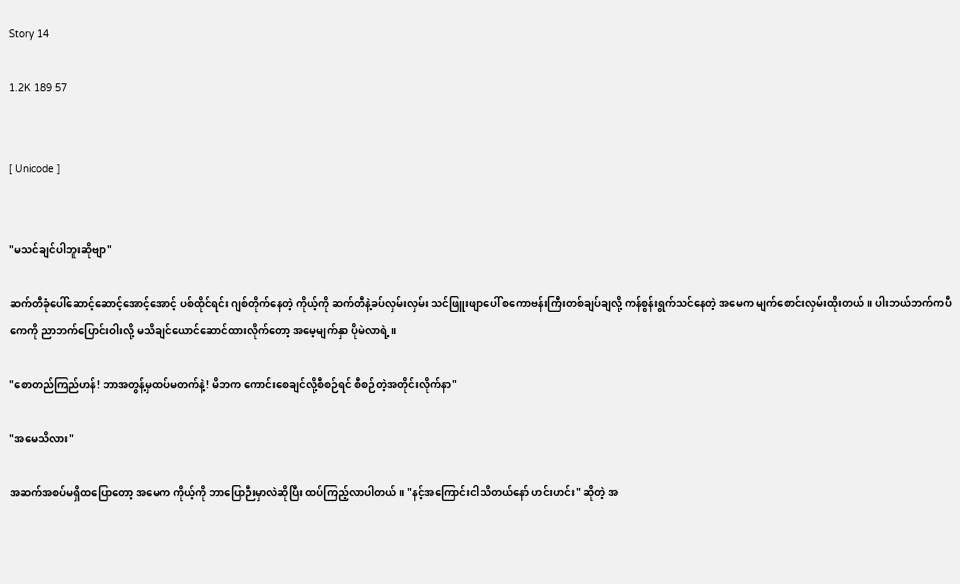Story 14

1.2K 189 57


[ Unicode ]


"မသင်ချင်ပါဘူးဆိုဗျာ"

ဆက်တီခုံပေါ်ဆောင့်ဆောင့်အောင့်အောင့် ပစ်ထိုင်ရင်း ဂျစ်တိုက်နေတဲ့ ကိုယ့်ကို ဆက်တီနဲ့ခပ်လှမ်းလှမ်း သင်ဖြူးဖျာပေါ် စကောဗန်းကြီးတစ်ချပ်ချလို့ ကန်စွန်းရွက်သင်နေတဲ့ အမေက မျက်စောင်းလှမ်းထိုးတယ်။ ပါးဘယ်ဘက်ကပီကေကို ညာဘက်ပြောင်းဝါးလို့ မသိချင်ယောင်ဆောင်ထားလိုက်တော့ အမေ့မျက်နှာ ပိုမဲလာရဲ့။

"စောတည်ကြည်ဟန်! ဘာအတွန့်မှထပ်မတက်နဲ့! မိဘက ကောင်းစေချင်လို့စီစဉ်ရင် စီစဉ်တဲ့အတိုင်းလိုက်နာ"

"အမေသိလား"

အဆက်အစပ်မရှိထပြောတော့ အမေက ကိုယ့်ကို ဘာပြောဉီးမှာလဲဆိုပြီး ထပ်ကြည့်လာပါတယ်။ "နင့်အကြောင်းငါသိတယ်နော် ဟင်းဟင်း" ဆိုတဲ့ အ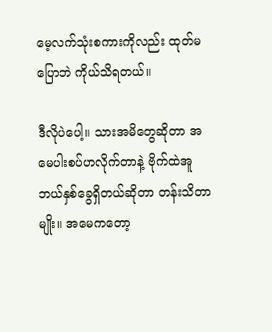မေ့လက်သုံးစကားကိုလည်း ထုတ်မပြောဘဲ ကိုယ်သိရတယ်။

ဒီလိုပဲပေါ့။ သားအမိတွေဆိုတာ အမေပါးစပ်ဟလိုက်တာနဲ့ ဗိုက်ထဲအူဘယ်နှစ်ခွေရှိတယ်ဆိုတာ တန်းသိတာမျိုး။ အမေကတော့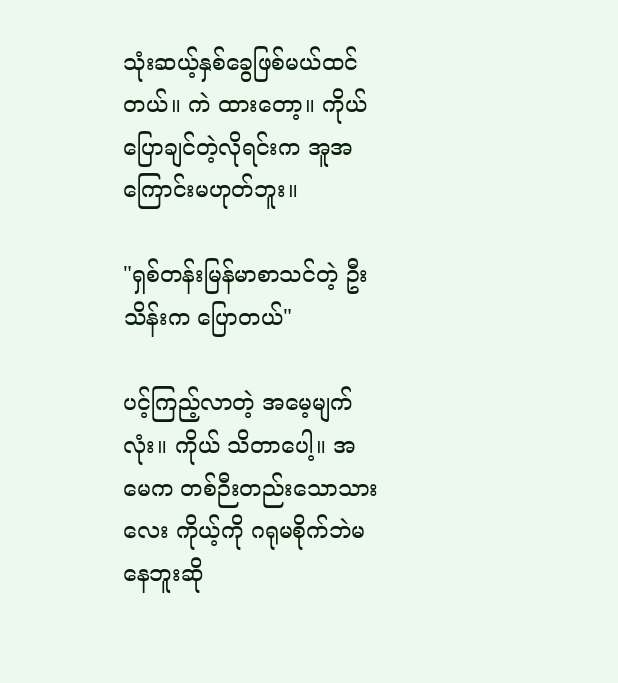သုံးဆယ့်နှစ်ခွေဖြစ်မယ်ထင်တယ်။ ကဲ ထားတော့။ ကိုယ်ပြောချင်တဲ့လိုရင်းက အူအကြောင်းမဟုတ်ဘူး။

"ရှစ်တန်းမြန်မာစာသင်တဲ့ ဦးသိန်းက ပြောတယ်"

ပင့်ကြည့်လာတဲ့ အမေ့မျက်လုံး။ ကိုယ် သိတာပေါ့။ အမေက တစ်ဉီးတည်းသောသားလေး ကိုယ့်ကို ဂရုမစိုက်ဘဲမနေဘူးဆို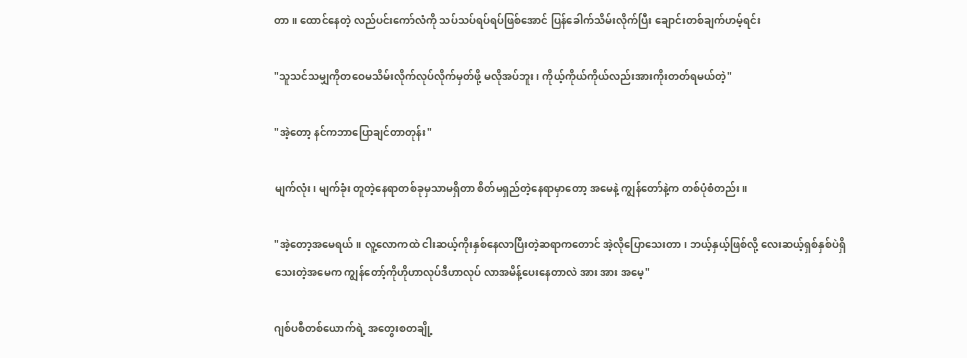တာ။ ထောင်နေတဲ့ လည်ပင်းကော်လံကို သပ်သပ်ရပ်ရပ်ဖြစ်အောင် ပြန်ခေါက်သိမ်းလိုက်ပြီး ချောင်းတစ်ချက်ဟမ့်ရင်း

"သူသင်သမျှကိုတဝေမသိမ်းလိုက်လုပ်လိုက်မှတ်ဖို့ မလိုအပ်ဘူး၊ ကိုယ့်ကိုယ်ကိုယ်လည်းအားကိုးတတ်ရမယ်တဲ့"

"အဲ့တော့ နင်ကဘာပြောချင်တာတုန်း"

မျက်လုံး၊ မျက်ခုံး တူတဲ့နေရာတစ်ခုမှသာမရှိတာ စိတ်မရှည်တဲ့နေရာမှာတော့ အမေနဲ့ ကျွန်တော်နဲ့က တစ်ပုံစံတည်း။

"အဲ့တော့အမေရယ်။ လူ့လောကထဲ ငါးဆယ့်ကိုးနှစ်နေလာပြီးတဲ့ဆရာကတောင် အဲ့လိုပြောသေးတာ၊ ဘယ့်နှယ့်ဖြစ်လို့ လေးဆယ့်ရှစ်နှစ်ပဲရှိသေးတဲ့အမေက ကျွန်တော့်ကိုဟိုဟာလုပ်ဒီဟာလုပ် လာအမိန့်ပေးနေတာလဲ အား အား အမေ့"

ဂျစ်ပစီတစ်ယောက်ရဲ့ အတွေးစတချို့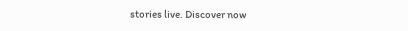stories live. Discover now